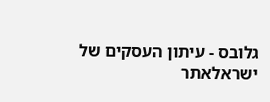גלובס - עיתון העסקים של ישראלאתר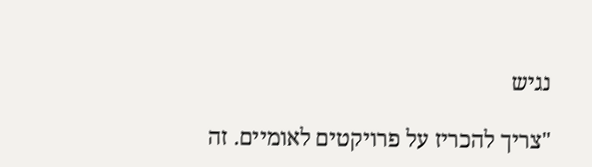נגיש

"צריך להכריז על פרויקטים לאומיים. זה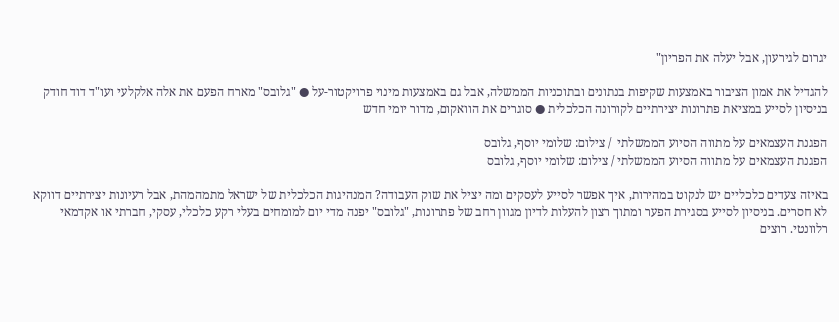יגרום לגירעון, אבל יעלה את הפריון"

להגדיל את אמון הציבור באמצעות שקיפות בנתונים ובתוכניות הממשלה, אבל גם באמצעות מינוי פרויקטור-על ● "גלובס" מארח הפעם את אלה אלקלעי ועו"ד דוד חודק בניסיון לסייע במציאת פתרונות יצירתיים לקורונה הכלכלית ● סוגרים את הוואקום, מדור יומי חדש

הפגנת העצמאים על מתווה הסיוע הממשלתי  / צילום: שלומי יוסף, גלובס
הפגנת העצמאים על מתווה הסיוע הממשלתי / צילום: שלומי יוסף, גלובס

באיזה צעדים כלכליים יש לנקוט במהירות, איך אפשר לסייע לעסקים ומה יציל את שוק העבודה? המנהיגות הכלכלית של ישראל מתמהמהת, אבל רעיונות יצירתיים דווקא לא חסרים. בניסיון לסייע בסגירת הפער ומתוך רצון להעלות לדיון מגוון רחב של פתרונות, "גלובס" יפנה מדי יום למומחים בעלי רקע כלכלי, עסקי, חברתי או אקדמאי רלוונטי. רוצים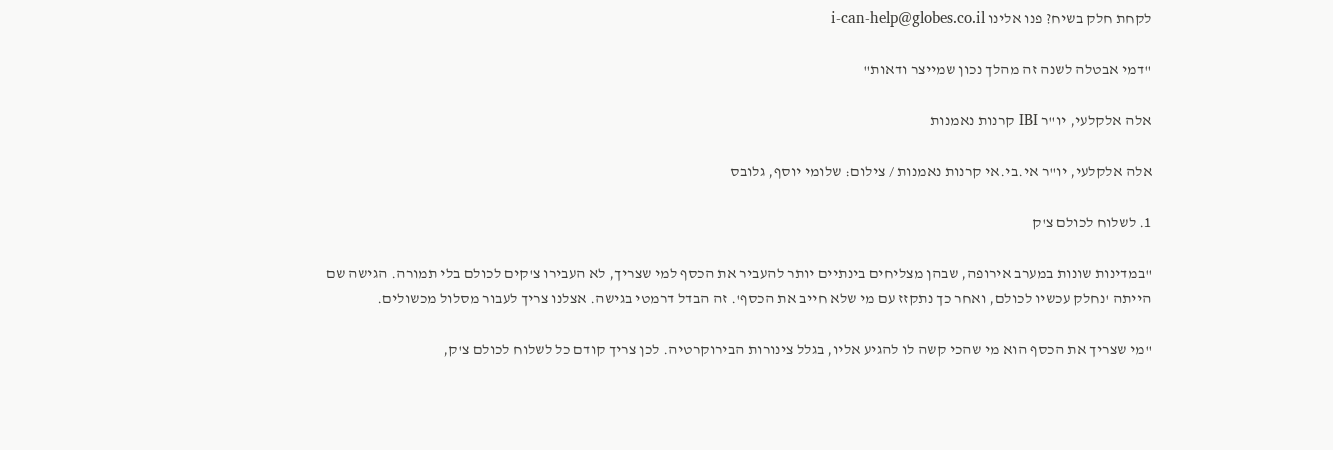לקחת חלק בשיח? פנו אלינו i-can-help@globes.co.il

"דמי אבטלה לשנה זה מהלך נכון שמייצר ודאות"

אלה אלקלעי, יו"ר IBI קרנות נאמנות

אלה אלקלעי, יו"ר אי.בי.אי קרנות נאמנות / צילום: שלומי יוסף, גלובס

1. לשלוח לכולם צ'ק

"במדינות שונות במערב אירופה, שבהן מצליחים בינתיים יותר להעביר את הכסף למי שצריך, לא העבירו צ'קים לכולם בלי תמורה. הגישה שם הייתה 'נחלק עכשיו לכולם, ואחר כך נתקזז עם מי שלא חייב את הכסף'. זה הבדל דרמטי בגישה. אצלנו צריך לעבור מסלול מכשולים.

"מי שצריך את הכסף הוא מי שהכי קשה לו להגיע אליו, בגלל צינורות הבירוקרטיה. לכן צריך קודם כל לשלוח לכולם צ'ק,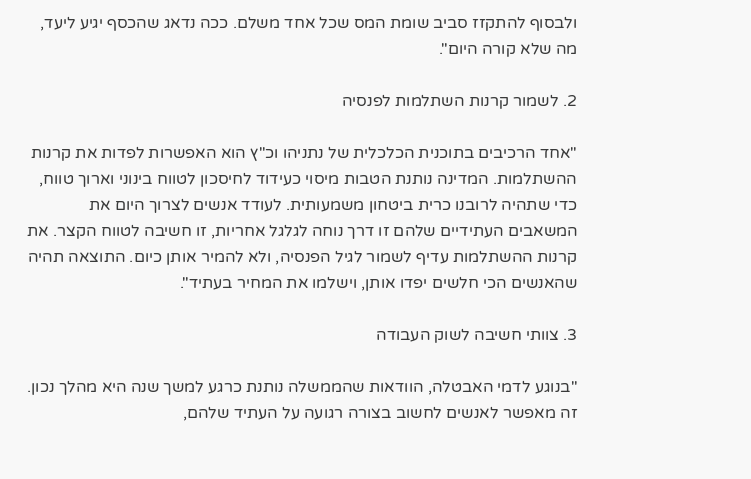ולבסוף להתקזז סביב שומת המס שכל אחד משלם. ככה נדאג שהכסף יגיע ליעד, מה שלא קורה היום".

2. לשמור קרנות השתלמות לפנסיה

"אחד הרכיבים בתוכנית הכלכלית של נתניהו וכ"ץ הוא האפשרות לפדות את קרנות ההשתלמות. המדינה נותנת הטבות מיסוי כעידוד לחיסכון לטווח בינוני וארוך טווח, כדי שתהיה לרובנו כרית ביטחון משמעותית. לעודד אנשים לצרוך היום את המשאבים העתידיים שלהם זו דרך נוחה לגלגל אחריות, זו חשיבה לטווח הקצר. את קרנות ההשתלמות עדיף לשמור לגיל הפנסיה, ולא להמיר אותן כיום. התוצאה תהיה שהאנשים הכי חלשים יפדו אותן, וישלמו את המחיר בעתיד".

3. צוותי חשיבה לשוק העבודה

"בנוגע לדמי האבטלה, הוודאות שהממשלה נותנת כרגע למשך שנה היא מהלך נכון. זה מאפשר לאנשים לחשוב בצורה רגועה על העתיד שלהם,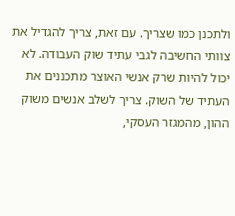ולתכנן כמו שצריך. עם זאת, צריך להגדיל את צוותי החשיבה לגבי עתיד שוק העבודה. לא יכול להיות שרק אנשי האוצר מתכננים את העתיד של השוק. צריך לשלב אנשים משוק ההון, מהמגזר העסקי,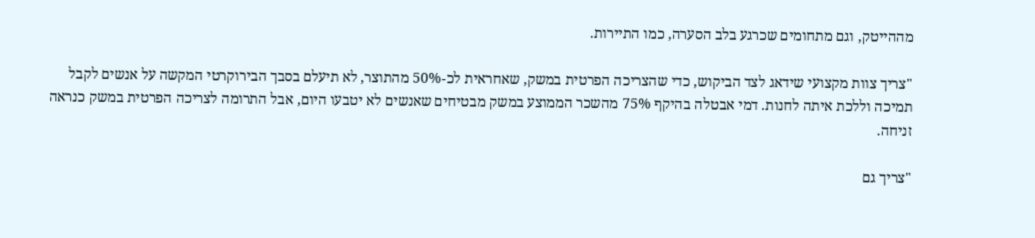מההייטק, וגם מתחומים שכרגע בלב הסערה, כמו התיירות.

"צריך צוות מקצועי שידאג לצד הביקוש, כדי שהצריכה הפרטית במשק, שאחראית לכ-50% מהתוצר, לא תיעלם בסבך הבירוקרטי המקשה על אנשים לקבל תמיכה וללכת איתה לחנות. דמי אבטלה בהיקף 75% מהשכר הממוצע במשק מבטיחים שאנשים לא יטבעו היום, אבל התרומה לצריכה הפרטית במשק כנראה זניחה.

"צריך גם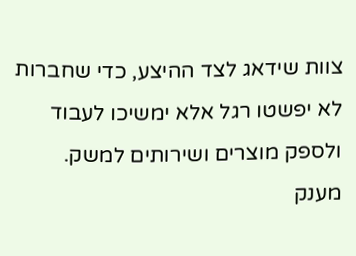צוות שידאג לצד ההיצע, כדי שחברות לא יפשטו רגל אלא ימשיכו לעבוד ולספק מוצרים ושירותים למשק. מענק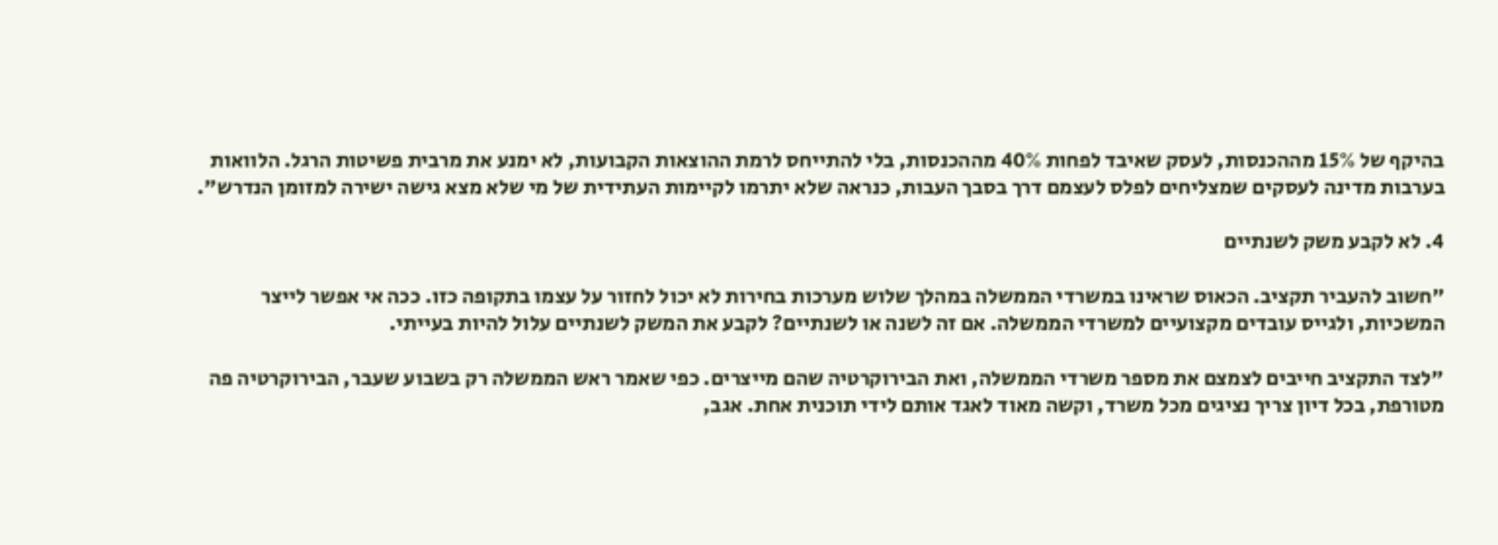בהיקף של 15% מההכנסות, לעסק שאיבד לפחות 40% מההכנסות, בלי להתייחס לרמת ההוצאות הקבועות, לא ימנע את מרבית פשיטות הרגל. הלוואות בערבות מדינה לעסקים שמצליחים לפלס לעצמם דרך בסבך העבות, כנראה שלא יתרמו לקיימות העתידית של מי שלא מצא גישה ישירה למזומן הנדרש".

4. לא לקבע משק לשנתיים

"חשוב להעביר תקציב. הכאוס שראינו במשרדי הממשלה במהלך שלוש מערכות בחירות לא יכול לחזור על עצמו בתקופה כזו. ככה אי אפשר לייצר המשכיות, ולגייס עובדים מקצועיים למשרדי הממשלה. אם זה לשנה או לשנתיים? לקבע את המשק לשנתיים עלול להיות בעייתי.

"לצד התקציב חייבים לצמצם את מספר משרדי הממשלה, ואת הבירוקרטיה שהם מייצרים. כפי שאמר ראש הממשלה רק בשבוע שעבר, הבירוקרטיה פה מטורפת, בכל דיון צריך נציגים מכל משרד, וקשה מאוד לאגד אותם לידי תוכנית אחת. אגב,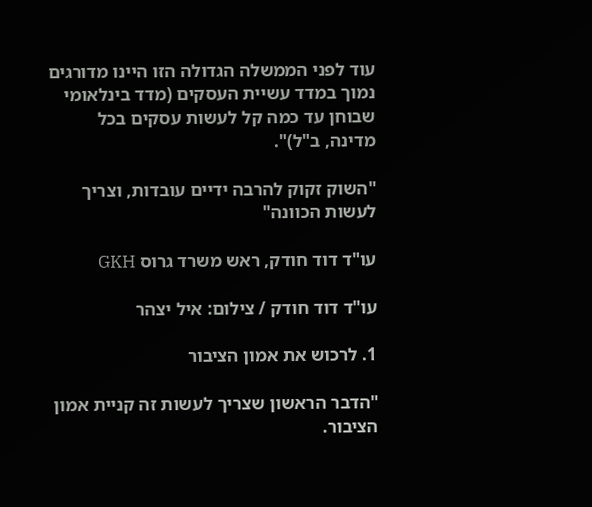עוד לפני הממשלה הגדולה הזו היינו מדורגים נמוך במדד עשיית העסקים (מדד בינלאומי שבוחן עד כמה קל לעשות עסקים בכל מדינה, ב"ל)".

"השוק זקוק להרבה ידיים עובדות, וצריך לעשות הכוונה"

עו"ד דוד חודק, ראש משרד גרוס GKH

עו"ד דוד חודק / צילום: איל יצהר

1. לרכוש את אמון הציבור

"הדבר הראשון שצריך לעשות זה קניית אמון הציבור.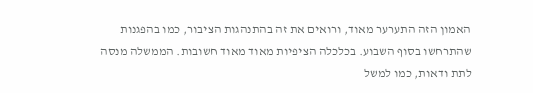האמון הזה התערער מאוד, ורואים את זה בהתנהגות הציבור, כמו בהפגנות שהתרחשו בסוף השבוע. בכלכלה הציפיות מאוד מאוד חשובות. הממשלה מנסה לתת ודאות, כמו למשל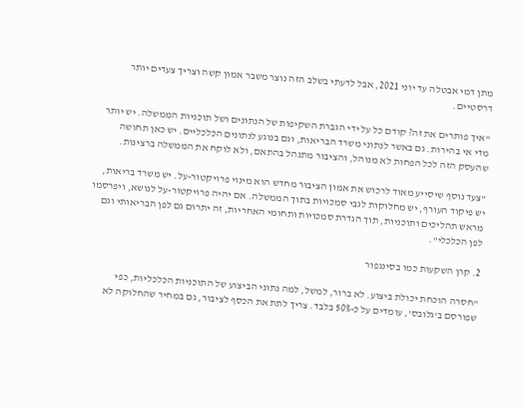מתן דמי אבטלה עד יוני 2021, אבל לדעתי בשלב הזה נוצר משבר אמון קשה וצריך צעדים יותר דרסטיים.

"איך פותרים את זה? קודם כל על ידי הגברת השקיפות של הנתונים ושל תוכניות הממשלה. יש יותר מדי אי בהירות. גם באשר לנתוני משרד הבריאות, וגם בנוגע לנתונים הכלכליים. יש כאן תחושה שהעסק הזה לכל הפחות לא מנוהל, והציבור מתנהל בהתאם, ולא לוקח את הממשלה ברצינות.

"צעד נוסף שיסייע מאוד לרכוש את אמון הציבור מחדש הוא מינוי פרויקטור-על. יש משרד בריאות, יש פיקוד העורף, יש מחלוקות לגבי סמכויות בתוך הממשלה. אם יהיה פרויקטור-על לנושא, ויפרסמו מראש תהליכים ותוכניות, תוך הגדרת סמכויות ותחומי האחריות, זה יתרום גם לפן הבריאותי וגם לפן הכלכלי".

2. קרן השקעות כמו בסינגפור

"חסרה הוכחת יכולת ביצוע. לא ברור, למשל, למה נתוני הביצוע של התוכניות הכלכליות, כפי שפורסם ב'גלובס', עומדים על כ-50% בלבד. צריך לתת את הכסף לציבור, גם במחיר שהחלוקה לא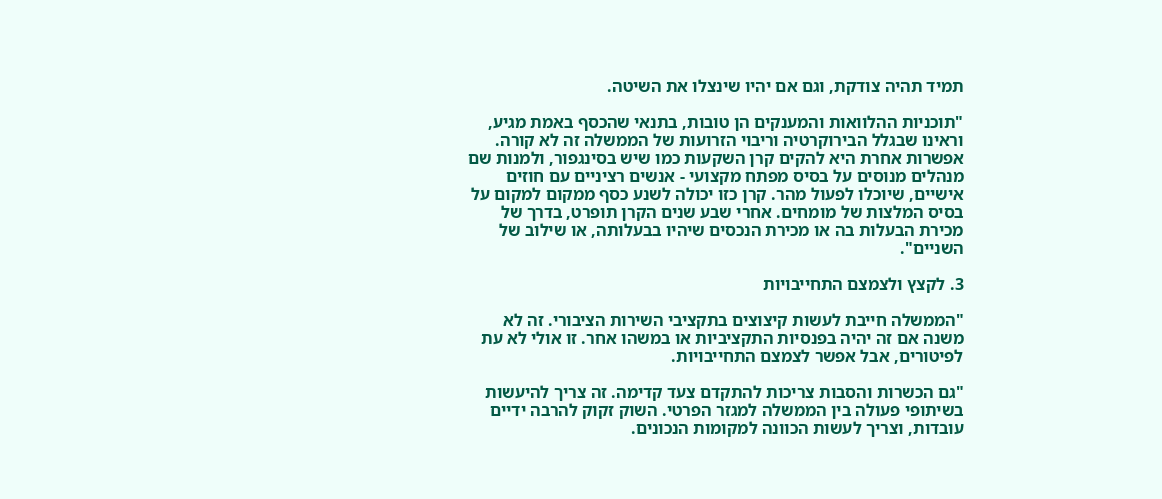תמיד תהיה צודקת, וגם אם יהיו שינצלו את השיטה.

"תוכניות ההלוואות והמענקים הן טובות, בתנאי שהכסף באמת מגיע, וראינו שבגלל הבירוקרטיה וריבוי הזרועות של הממשלה זה לא קורה. אפשרות אחרת היא להקים קרן השקעות כמו שיש בסינגפור, ולמנות שם מנהלים מנוסים על בסיס מפתח מקצועי - אנשים רציניים עם חוזים אישיים, שיוכלו לפעול מהר. קרן כזו יכולה לשנע כסף ממקום למקום על בסיס המלצות של מומחים. אחרי שבע שנים הקרן תופרט, בדרך של מכירת הבעלות בה או מכירת הנכסים שיהיו בבעלותה, או שילוב של השניים".

3. לקצץ ולצמצם התחייבויות

"הממשלה חייבת לעשות קיצוצים בתקציבי השירות הציבורי. זה לא משנה אם זה יהיה בפנסיות התקציביות או במשהו אחר. זו אולי לא עת לפיטורים, אבל אפשר לצמצם התחייבויות.

"גם הכשרות והסבות צריכות להתקדם צעד קדימה. זה צריך להיעשות בשיתופי פעולה בין הממשלה למגזר הפרטי. השוק זקוק להרבה ידיים עובדות, וצריך לעשות הכוונה למקומות הנכונים.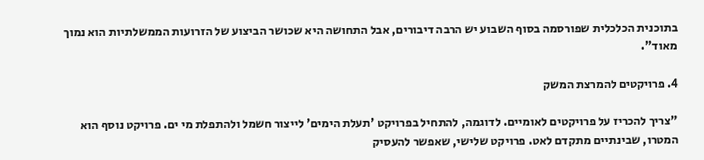בתוכנית הכלכלית שפורסמה בסוף השבוע יש הרבה דיבורים, אבל התחושה היא שכושר הביצוע של הזרועות הממשלתיות הוא נמוך מאוד".

4. פרויקטים להמרצת המשק

"צריך להכריז על פרויקטים לאומיים. לדוגמה, להתחיל בפרויקט 'תעלת הימים' לייצור חשמל ולהתפלת מי ים. פרויקט נוסף הוא המטרו, שבינתיים מתקדם לאט. פרויקט שלישי, שאפשר להעסיק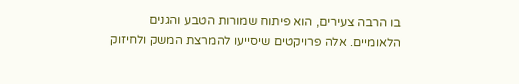בו הרבה צעירים, הוא פיתוח שמורות הטבע והגנים הלאומיים. אלה פרויקטים שיסייעו להמרצת המשק ולחיזוק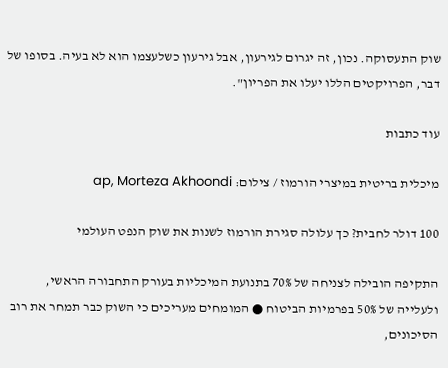שוק התעסוקה. נכון, זה יגרום לגירעון, אבל גירעון כשלעצמו הוא לא בעיה. בסופו של דבר, הפרויקטים הללו יעלו את הפריון".

עוד כתבות

מיכלית בריטית במיצרי הורמוז / צילום: ap, Morteza Akhoondi

100 דולר לחבית? כך עלולה סגירת הורמוז לשנות את שוק הנפט העולמי

התקיפה הובילה לצניחה של 70% בתנועת המיכליות בעורק התחבורה הראשי, ולעלייה של 50% בפרמיות הביטוח ● המומחים מעריכים כי השוק כבר תמחר את רוב הסיכונים,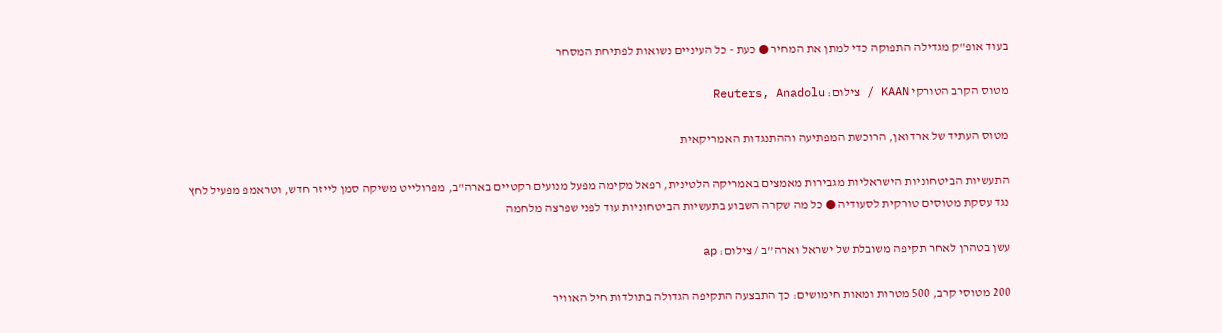בעוד אופ"ק מגדילה התפוקה כדי למתן את המחיר ● כעת - כל העיניים נשואות לפתיחת המסחר

מטוס הקרב הטורקי KAAN / צילום: Reuters, Anadolu

מטוס העתיד של ארדואן, הרוכשת המפתיעה וההתנגדות האמריקאית

התעשיות הביטחוניות הישראליות מגבירות מאמצים באמריקה הלטינית, רפאל מקימה מפעל מנועים רקטיים בארה"ב, מפרולייט משיקה סמן לייזר חדש, וטראמפ מפעיל לחץ נגד עסקת מטוסים טורקית לסעודיה ● כל מה שקרה השבוע בתעשיות הביטחוניות עוד לפני שפרצה מלחמה

עשן בטהרן לאחר תקיפה משובלת של ישראל וארה''ב / צילום: ap

200 מטוסי קרב, 500 מטרות ומאות חימושים: כך התבצעה התקיפה הגדולה בתולדות חיל האוויר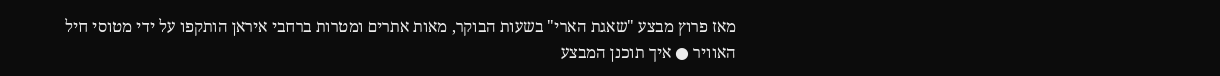מאז פרוץ מבצע "שאגת הארי" בשעות הבוקר, מאות אתרים ומטרות ברחבי איראן הותקפו על ידי מטוסי חיל האוויר ● איך תוכנן המבצע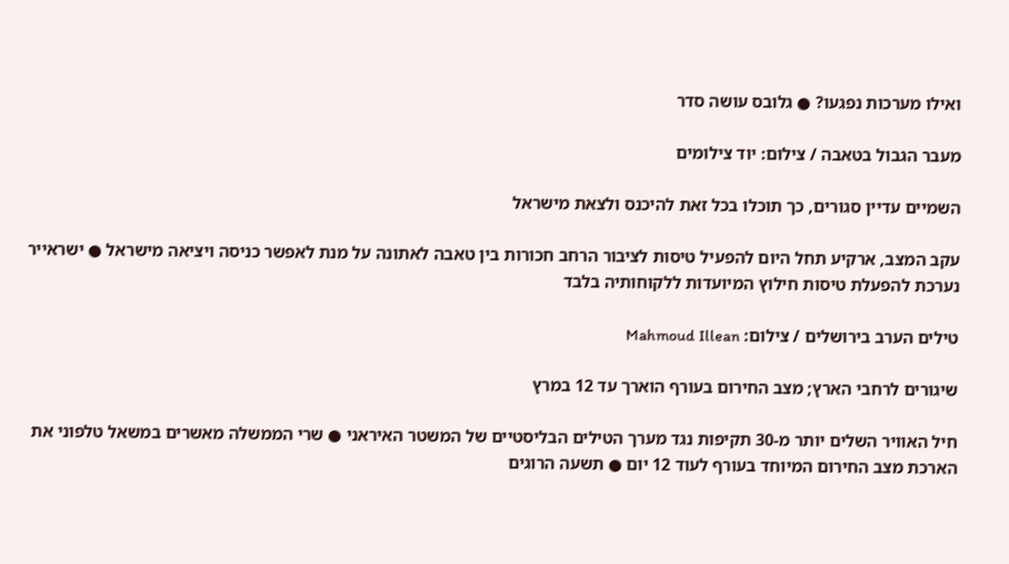ואילו מערכות נפגעו? ● גלובס עושה סדר

מעבר הגבול בטאבה / צילום: יוד צילומים

השמיים עדיין סגורים, כך תוכלו בכל זאת להיכנס ולצאת מישראל

עקב המצב, ארקיע תחל היום להפעיל טיסות לציבור הרחב חכורות בין טאבה לאתונה על מנת לאפשר כניסה ויציאה מישראל ● ישראייר נערכת להפעלת טיסות חילוץ המיועדות ללקוחותיה בלבד

טילים הערב בירושלים / צילום: Mahmoud Illean

שיגורים לרחבי הארץ; מצב החירום בעורף הוארך עד 12 במרץ

חיל האוויר השלים יותר מ-30 תקיפות נגד מערך הטילים הבליסטיים של המשטר האיראני ● שרי הממשלה מאשרים במשאל טלפוני את הארכת מצב החירום המיוחד בעורף לעוד 12 יום ● תשעה הרוגים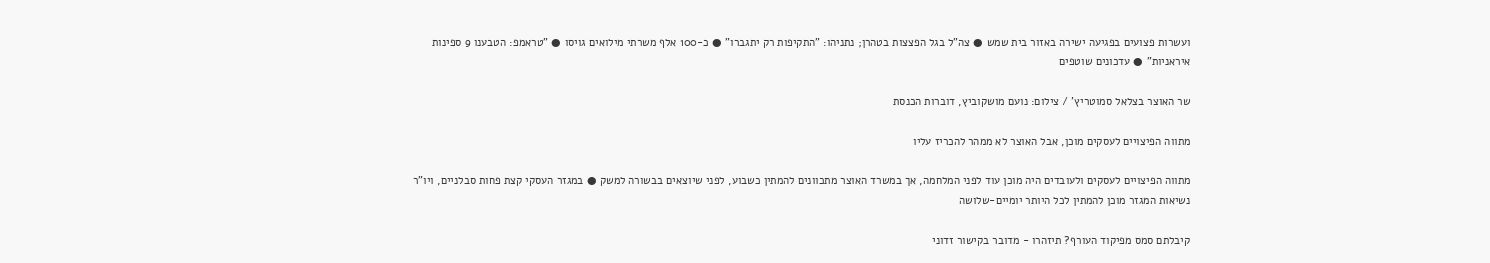ועשרות פצועים בפגיעה ישירה באזור בית שמש ● צה"ל בגל הפצצות בטהרן; נתניהו: "התקיפות רק יתגברו" ● כ-100 אלף משרתי מילואים גויסו ● "טראמפ: הטבענו 9 ספינות איראניות" ● עדכונים שוטפים

שר האוצר בצלאל סמוטריץ' / צילום: נועם מושקוביץ, דוברות הכנסת

מתווה הפיצויים לעסקים מוכן, אבל האוצר לא ממהר להכריז עליו

מתווה הפיצויים לעסקים ולעובדים היה מוכן עוד לפני המלחמה, אך במשרד האוצר מתכוונים להמתין כשבוע, לפני שיוצאים בבשורה למשק ● במגזר העסקי קצת פחות סבלניים, ויו"ר נשיאות המגזר מוכן להמתין לכל היותר יומיים-שלושה

קיבלתם סמס מפיקוד העורף? תיזהרו - מדובר בקישור זדוני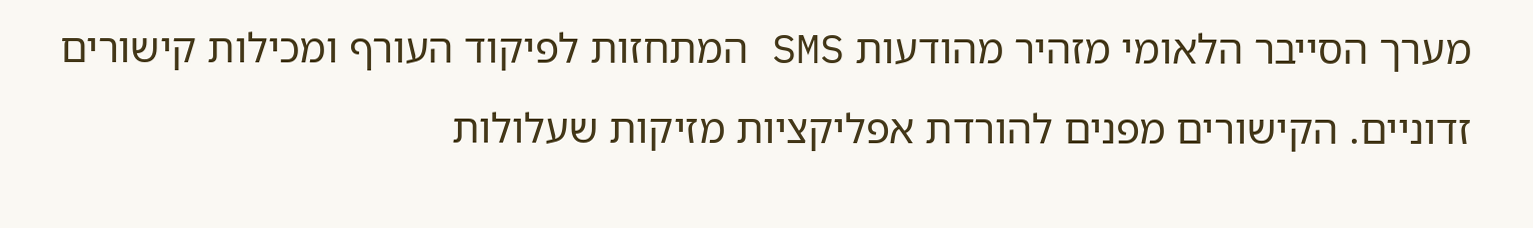מערך הסייבר הלאומי מזהיר מהודעות SMS המתחזות לפיקוד העורף ומכילות קישורים זדוניים. הקישורים מפנים להורדת אפליקציות מזיקות שעלולות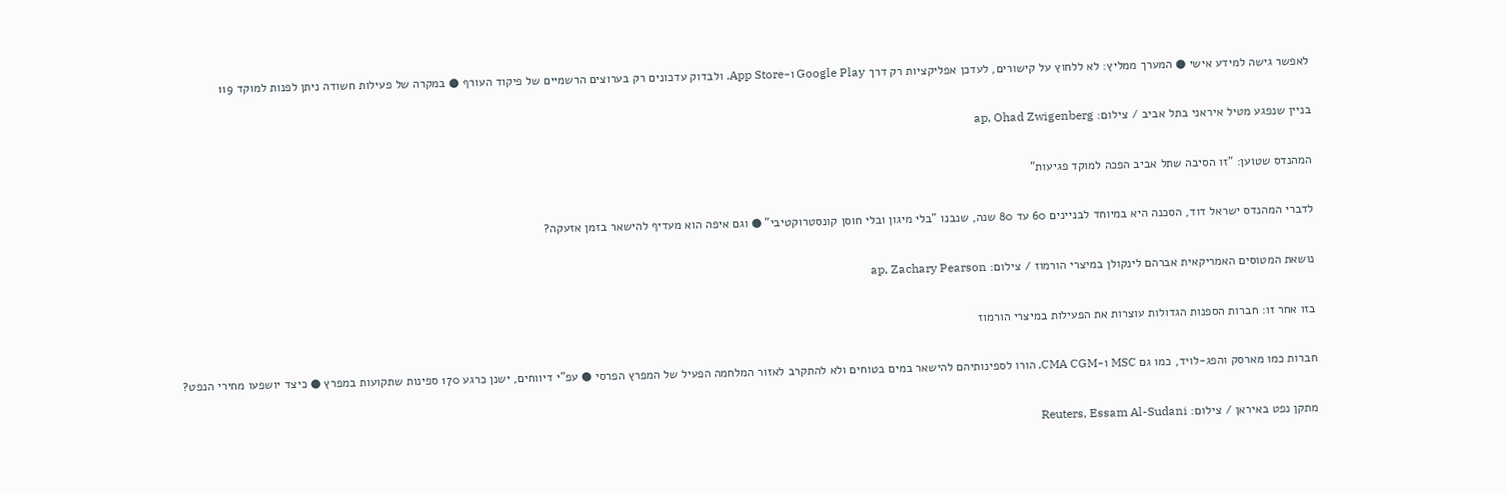לאפשר גישה למידע אישי ● המערך ממליץ: לא ללחוץ על קישורים, לעדכן אפליקציות רק דרך Google Play ו-App Store, ולבדוק עדכונים רק בערוצים הרשמיים של פיקוד העורף ● במקרה של פעילות חשודה ניתן לפנות למוקד 119

בניין שנפגע מטיל איראני בתל אביב / צילום: ap, Ohad Zwigenberg

המהנדס שטוען: "זו הסיבה שתל אביב הפכה למוקד פגיעות"

לדברי המהנדס ישראל דוד, הסכנה היא במיוחד לבניינים 60 עד 80 שנה, שנבנו "בלי מיגון ובלי חוסן קונסטרוקטיבי" ● וגם איפה הוא מעדיף להישאר בזמן אזעקה?

נושאת המטוסים האמריקאית אברהם לינקולן במיצרי הורמוז / צילום: ap, Zachary Pearson

בזו אחר זו: חברות הספנות הגדולות עוצרות את הפעילות במיצרי הורמוז

חברות כמו מארסק והפג-לויד, כמו גם MSC ו-CMA CGM, הורו לספינותיהם להישאר במים בטוחים ולא להתקרב לאזור המלחמה הפעיל של המפרץ הפרסי ● עפ"י דיווחים, ישנן כרגע 170 ספינות שתקועות במפרץ ● כיצד יושפעו מחירי הנפט?

מתקן נפט באיראן / צילום: Reuters, Essam Al-Sudani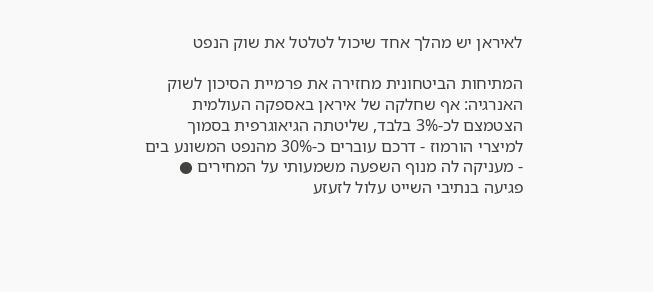לאיראן יש מהלך אחד שיכול לטלטל את שוק הנפט

המתיחות הביטחונית מחזירה את פרמיית הסיכון לשוק האנרגיה: אף שחלקה של איראן באספקה העולמית הצטמצם לכ-3% בלבד, שליטתה הגיאוגרפית בסמוך למיצרי הורמוז - דרכם עוברים כ-30% מהנפט המשונע בים - מעניקה לה מנוף השפעה משמעותי על המחירים ● פגיעה בנתיבי השייט עלול לזעזע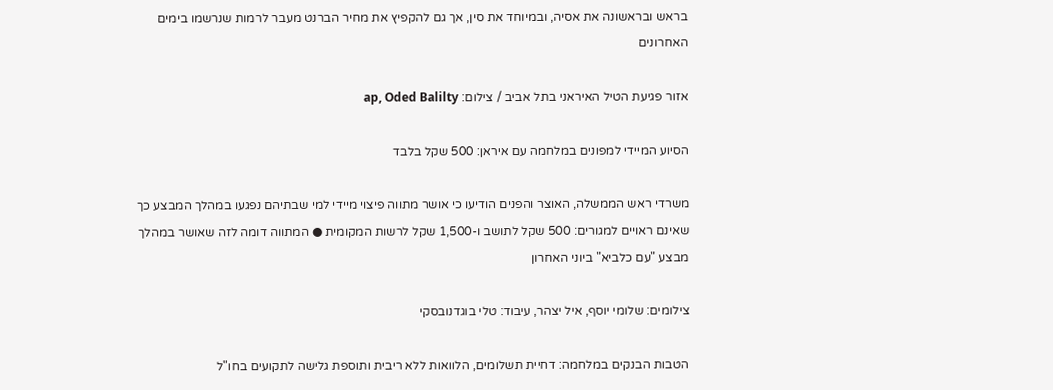בראש ובראשונה את אסיה, ובמיוחד את סין, אך גם להקפיץ את מחיר הברנט מעבר לרמות שנרשמו בימים האחרונים

אזור פגיעת הטיל האיראני בתל אביב / צילום: ap, Oded Balilty

הסיוע המיידי למפונים במלחמה עם איראן: 500 שקל בלבד

משרדי ראש הממשלה, האוצר והפנים הודיעו כי אושר מתווה פיצוי מיידי למי שבתיהם נפגעו במהלך המבצע כך שאינם ראויים למגורים: 500 שקל לתושב ו-1,500 שקל לרשות המקומית ● המתווה דומה לזה שאושר במהלך מבצע "עם כלביא" ביוני האחרון

צילומים: שלומי יוסף, איל יצהר, עיבוד: טלי בוגדנובסקי

הטבות הבנקים במלחמה: דחיית תשלומים, הלוואות ללא ריבית ותוספת גלישה לתקועים בחו"ל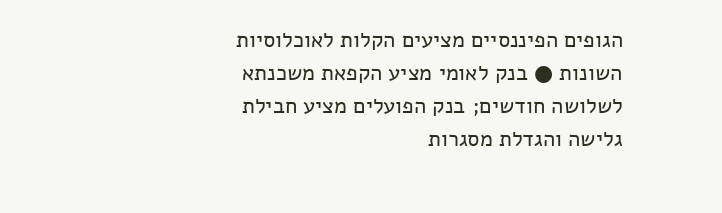הגופים הפיננסיים מציעים הקלות לאוכלוסיות השונות ● בנק לאומי מציע הקפאת משכנתא לשלושה חודשים; בנק הפועלים מציע חבילת גלישה והגדלת מסגרות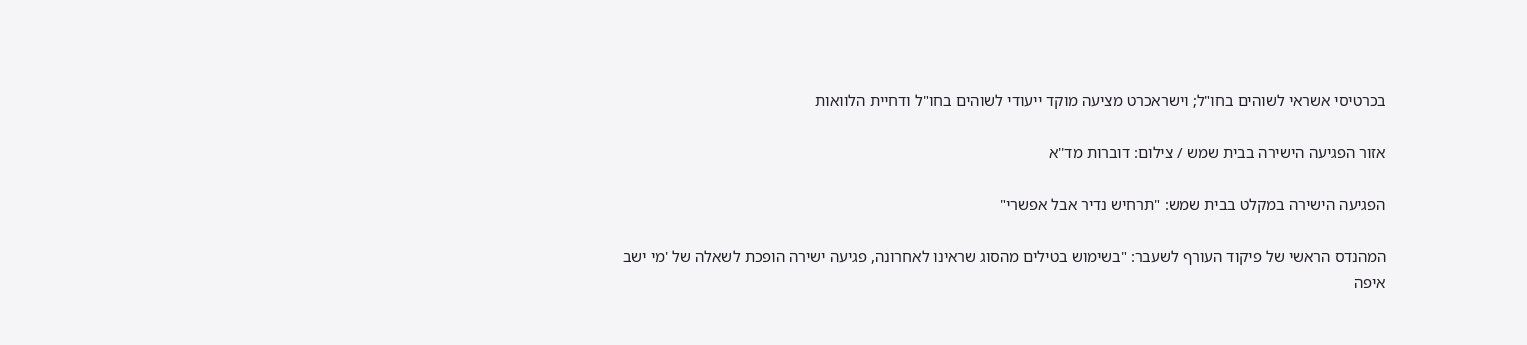בכרטיסי אשראי לשוהים בחו"ל; וישראכרט מציעה מוקד ייעודי לשוהים בחו"ל ודחיית הלוואות

אזור הפגיעה הישירה בבית שמש / צילום: דוברות מד''א

הפגיעה הישירה במקלט בבית שמש: "תרחיש נדיר אבל אפשרי"

המהנדס הראשי של פיקוד העורף לשעבר: "בשימוש בטילים מהסוג שראינו לאחרונה, פגיעה ישירה הופכת לשאלה של 'מי ישב איפה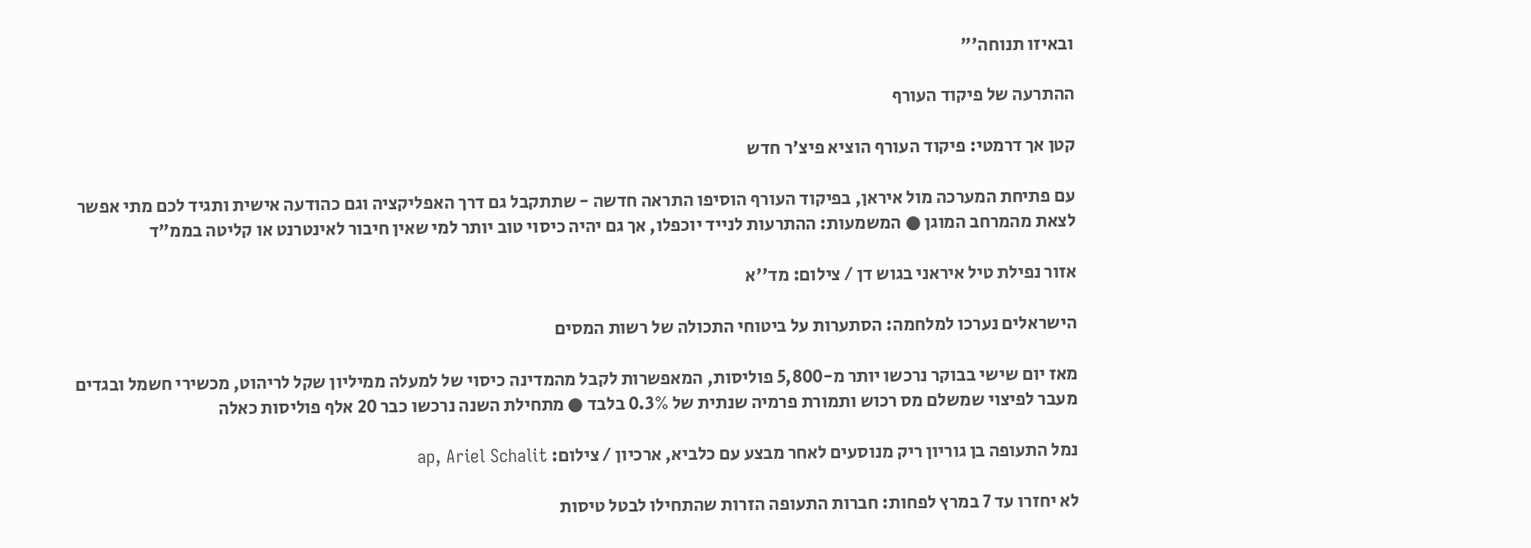ובאיזו תנוחה'"

ההתרעה של פיקוד העורף

קטן אך דרמטי: פיקוד העורף הוציא פיצ'ר חדש

עם פתיחת המערכה מול איראן, בפיקוד העורף הוסיפו התראה חדשה - שתתקבל גם דרך האפליקציה וגם כהודעה אישית ותגיד לכם מתי אפשר לצאת מהמרחב המוגן ● המשמעות: ההתרעות לנייד יוכפלו, אך גם יהיה כיסוי טוב יותר למי שאין חיבור לאינטרנט או קליטה בממ"ד

אזור נפילת טיל איראני בגוש דן / צילום: מד''א

הישראלים נערכו למלחמה: הסתערות על ביטוחי התכולה של רשות המסים

מאז יום שישי בבוקר נרכשו יותר מ-5,800 פוליסות, המאפשרות לקבל מהמדינה כיסוי של למעלה ממיליון שקל לריהוט, מכשירי חשמל ובגדים מעבר לפיצוי שמשלם מס רכוש ותמורת פרמיה שנתית של 0.3% בלבד ● מתחילת השנה נרכשו כבר 20 אלף פוליסות כאלה

נמל התעופה בן גוריון ריק מנוסעים לאחר מבצע עם כלביא, ארכיון / צילום: ap, Ariel Schalit

לא יחזרו עד 7 במרץ לפחות: חברות התעופה הזרות שהתחילו לבטל טיסות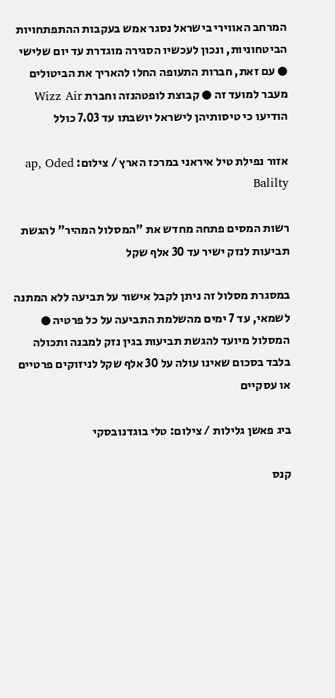המרחב האווירי בישראל נסגר אמש בעקבות ההתפתחויות הביטחוניות, ונכון לעכשיו הסגירה מוגדרת עד יום שלישי ● עם זאת, חברות התעופה החלו להאריך את הביטולים מעבר למועד זה ● קבוצת לופטהנזה וחברת Wizz Air הודיעו כי טיסותיהן לישראל יושבתו עד 7.03 כולל

אזור נפילת טיל איראני במרכז הארץ / צילום: ap, Oded Balilty

רשות המסים פתחה מחדש את "המסלול המהיר" להגשת תביעות לנזק ישיר עד 30 אלף שקל

במסגרת מסלול זה ניתן לקבל אישור על תביעה ללא המתנה לשמאי, עד 7 ימים מהשלמת התביעה על כל פרטיה ● המסלול מיועד להגשת תביעות בגין נזק למבנה ותכולה בלבד בסכום שאינו עולה על 30 אלף שקל לניזוקים פרטיים או עסקיים

ביג פאשן גלילות / צילום: טלי בוגדנובסקי

קנס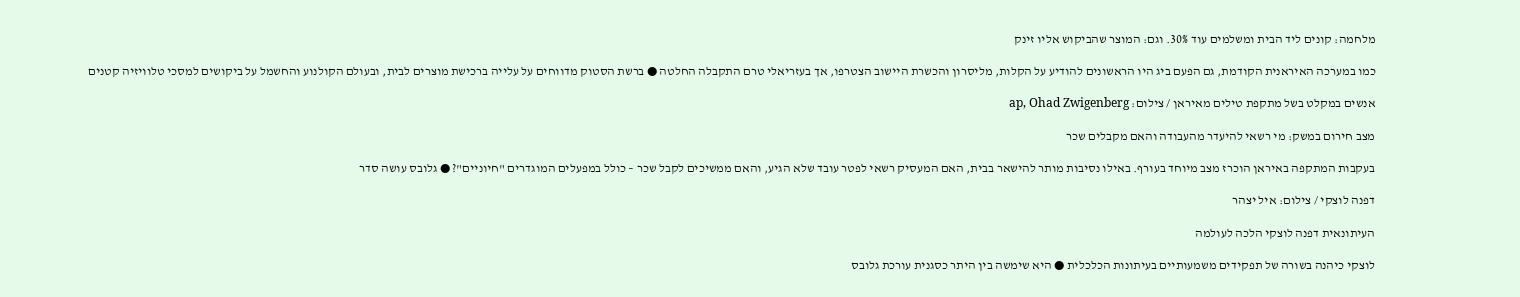מלחמה: קונים ליד הבית ומשלמים עוד 30%. וגם: המוצר שהביקוש אליו זינק

כמו במערכה האיראנית הקודמת, גם הפעם ביג היו הראשונים להודיע על הקלות, מליסרון והכשרת היישוב הצטרפו, אך בעזריאלי טרם התקבלה החלטה ● ברשת הסטוק מדווחים על עלייה ברכישת מוצרים לבית, ובעולם הקולנוע והחשמל על ביקושים למסכי טלוויזיה קטנים

אנשים במקלט בשל מתקפת טילים מאיראן / צילום: ap, Ohad Zwigenberg

מצב חירום במשק: מי רשאי להיעדר מהעבודה והאם מקבלים שכר

בעקבות המתקפה באיראן הוכרז מצב מיוחד בעורף. באילו נסיבות מותר להישאר בבית, האם המעסיק רשאי לפטר עובד שלא הגיע, והאם ממשיכים לקבל שכר – כולל במפעלים המוגדרים "חיוניים"? ● גלובס עושה סדר

דפנה לוצקי / צילום: איל יצהר

העיתונאית דפנה לוצקי הלכה לעולמה

לוצקי כיהנה בשורה של תפקידים משמעותיים בעיתונות הכלכלית ● היא שימשה בין היתר כסגנית עורכת גלובס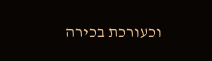וכעורכת בכירה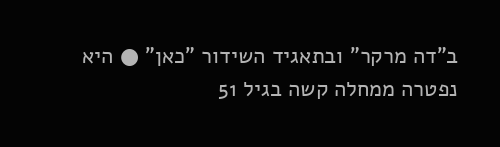ב"דה מרקר" ובתאגיד השידור "כאן" ● היא נפטרה ממחלה קשה בגיל 51